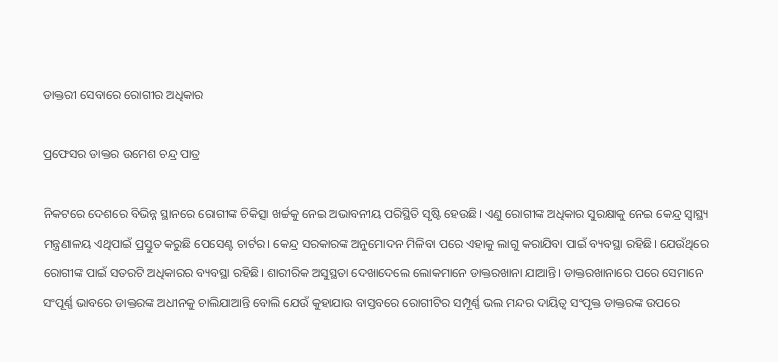ଡାକ୍ତରୀ ସେବାରେ ରୋଗୀର ଅଧିକାର

ପ୍ରଫେସର ଡାକ୍ତର ଉମେଶ ଚନ୍ଦ୍ର ପାତ୍ର

ନିକଟରେ ଦେଶରେ ବିଭିନ୍ନ ସ୍ଥାନରେ ରୋଗୀଙ୍କ ଚିକିତ୍ସା ଖର୍ଚ୍ଚକୁ ନେଇ ଅଭାବନୀୟ ପରିସ୍ଥିତି ସୃଷ୍ଟି ହେଉଛି। ଏଣୁ ରୋଗୀଙ୍କ ଅଧିକାର ସୁରକ୍ଷାକୁ ନେଇ କେନ୍ଦ୍ର ସ୍ୱାସ୍ଥ୍ୟ ମନ୍ତ୍ରଣାଳୟ ଏଥିପାଇଁ ପ୍ରସ୍ତୁତ କରୁଛି ପେସେଣ୍ଟ ଚାର୍ଟର। କେନ୍ଦ୍ର ସରକାରଙ୍କ ଅନୁମୋଦନ ମିଳିବା ପରେ ଏହାକୁ ଲାଗୁ କରାଯିବା ପାଇଁ ବ୍ୟବସ୍ଥା ରହିଛି। ଯେଉଁଥିରେ ରୋଗୀଙ୍କ ପାଇଁ ସତରଟି ଅଧିକାରର ବ୍ୟବସ୍ଥା ରହିଛି। ଶାରୀରିକ ଅସୁସ୍ଥତା ଦେଖାଦେଲେ ଲୋକମାନେ ଡାକ୍ତରଖାନା ଯାଆନ୍ତି। ଡାକ୍ତରଖାନାରେ ପରେ ସେମାନେ ସଂପୂର୍ଣ୍ଣ ଭାବରେ ଡାକ୍ତରଙ୍କ ଅଧୀନକୁ ଚାଲିଯାଆନ୍ତି ବୋଲି ଯେଉଁ କୁହାଯାଉ ବାସ୍ତବରେ ରୋଗୀଟିର ସମ୍ପୂର୍ଣ୍ଣ ଭଲ ମନ୍ଦର ଦାୟିତ୍ୱ ସଂପୃକ୍ତ ଡାକ୍ତରଙ୍କ ଉପରେ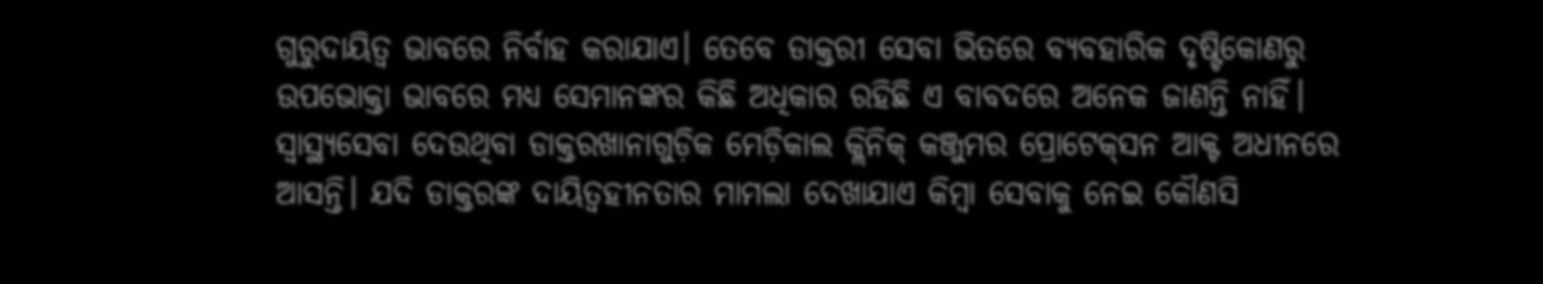ଗୁରୁଦାୟିତ୍ୱ ଭାବରେ ନିର୍ବାହ କରାଯାଏ। ତେବେ ଡାକ୍ତରୀ ସେବା ଭିତରେ ବ୍ୟବହାରିକ ଦୃଷ୍ଟିକୋଣରୁ ଉପଭୋକ୍ତା ଭାବରେ ମଧ୍ୟ ସେମାନଙ୍କର କିଛି ଅଧିକାର ରହିଛି ଏ ବାବଦରେ ଅନେକ ଜାଣନ୍ତି ନାହିଁ। ସ୍ୱାସ୍ଥ୍ୟସେବା ଦେଉଥିବା ଡାକ୍ତରଖାନାଗୁଡ଼ିକ ମେଡ଼ିକାଲ କ୍ଲିନିକ୍ କଞ୍ଜୁମର ପ୍ରୋଟେକ୍‌ସନ ଆକ୍ଟ ଅଧୀନରେ ଆସନ୍ତି। ଯଦି ଡାକ୍ତରଙ୍କ ଦାୟିତ୍ୱହୀନତାର ମାମଲା ଦେଖାଯାଏ କିମ୍ବା ସେବାକୁ ନେଇ କୌଣସି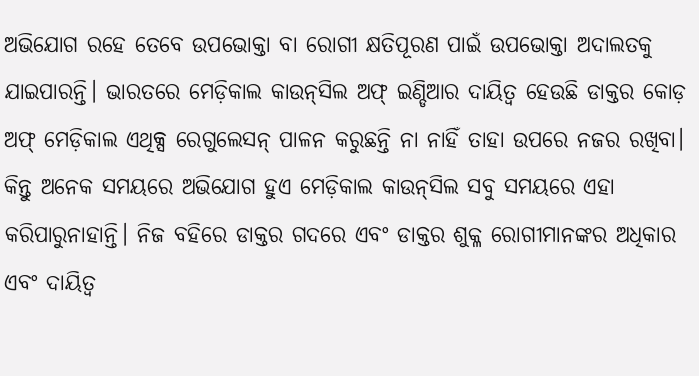ଅଭିଯୋଗ ରହେ ତେବେ ଉପଭୋକ୍ତା ବା ରୋଗୀ କ୍ଷତିପୂରଣ ପାଇଁ ଉପଭୋକ୍ତା ଅଦାଲତକୁ ଯାଇପାରନ୍ତି। ଭାରତରେ ମେଡ଼ିକାଲ କାଉନ୍‌ସିଲ ଅଫ୍ ଇଣ୍ଡିଆର ଦାୟିତ୍ୱ ହେଉଛି ଡାକ୍ତର କୋଡ଼ ଅଫ୍ ମେଡ଼ିକାଲ ଏଥିକ୍ସ ରେଗୁଲେସନ୍ ପାଳନ କରୁଛନ୍ତି ନା ନାହିଁ ତାହା ଉପରେ ନଜର ରଖିବା। କିନ୍ତୁ ଅନେକ ସମୟରେ ଅଭିଯୋଗ ହୁଏ ମେଡ଼ିକାଲ କାଉନ୍‌ସିଲ ସବୁ ସମୟରେ ଏହା କରିପାରୁନାହାନ୍ତି। ନିଜ ବହିରେ ଡାକ୍ତର ଗଦରେ ଏବଂ ଡାକ୍ତର ଶୁକ୍ଳ ରୋଗୀମାନଙ୍କର ଅଧିକାର ଏବଂ ଦାୟିତ୍ୱ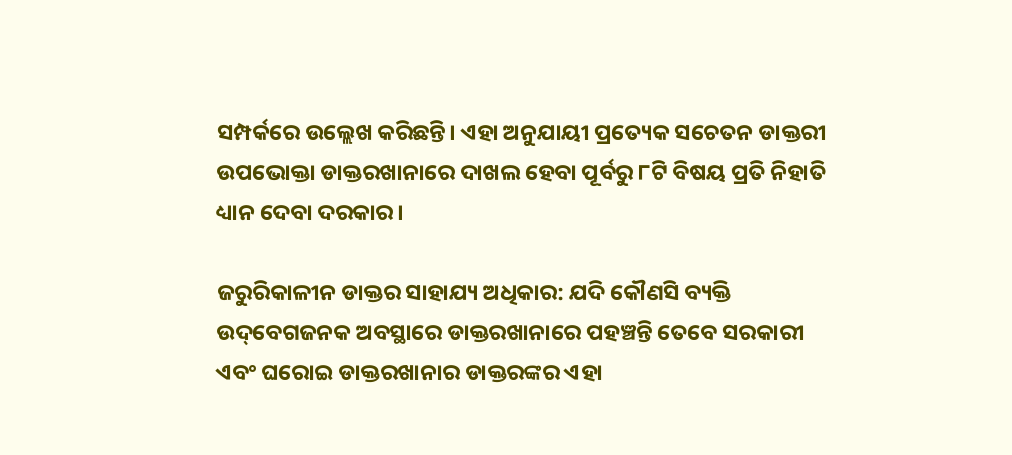ସମ୍ପର୍କରେ ଉଲ୍ଲେଖ କରିଛନ୍ତି। ଏହା ଅନୁଯାୟୀ ପ୍ରତ୍ୟେକ ସଚେତନ ଡାକ୍ତରୀ ଉପଭୋକ୍ତା ଡାକ୍ତରଖାନାରେ ଦାଖଲ ହେବା ପୂର୍ବରୁ ୮ଟି ବିଷୟ ପ୍ରତି ନିହାତି ଧ୍ୟାନ ଦେବା ଦରକାର।

ଜରୁରିକାଳୀନ ଡାକ୍ତର ସାହାଯ୍ୟ ଅଧିକାର: ଯଦି କୌଣସି ବ୍ୟକ୍ତି ଉଦ୍‌ବେଗଜନକ ଅବସ୍ଥାରେ ଡାକ୍ତରଖାନାରେ ପହଞ୍ଚନ୍ତି ତେବେ ସରକାରୀ ଏବଂ ଘରୋଇ ଡାକ୍ତରଖାନାର ଡାକ୍ତରଙ୍କର ଏହା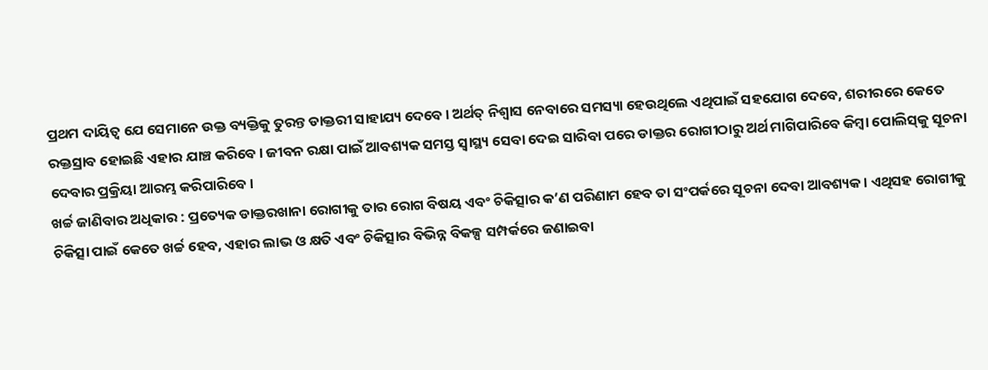ପ୍ରଥମ ଦାୟିତ୍ୱ ଯେ ସେମାନେ ଉକ୍ତ ବ୍ୟକ୍ତିକୁ ତୁରନ୍ତ ଡାକ୍ତରୀ ସାହାଯ୍ୟ ଦେବେ। ଅର୍ଥତ୍ ନିଶ୍ୱାସ ନେବାରେ ସମସ୍ୟା ହେଉଥିଲେ ଏଥିପାଇଁ ସହଯୋଗ ଦେବେ, ଶରୀରରେ କେତେ ରକ୍ତସ୍ରାବ ହୋଇଛି ଏହାର ଯାଞ୍ଚ କରିବେ। ଜୀବନ ରକ୍ଷା ପାଇଁ ଆବଶ୍ୟକ ସମସ୍ତ ସ୍ୱାସ୍ଥ୍ୟ ସେବା ଦେଇ ସାରିବା ପରେ ଡାକ୍ତର ରୋଗୀଠାରୁ ଅର୍ଥ ମାଗିପାରିବେ କିମ୍ବା ପୋଲିସ୍‌କୁ ସୂଚନା ଦେବାର ପ୍ରକ୍ରିୟା ଆରମ୍ଭ କରିପାରିବେ।
ଖର୍ଚ୍ଚ ଜାଣିବାର ଅଧିକାର : ପ୍ରତ୍ୟେକ ଡାକ୍ତରଖାନା ରୋଗୀକୁ ତାର ରୋଗ ବିଷୟ ଏବଂ ଚିକିତ୍ସାର କ’ଣ ପରିଣାମ ହେବ ତା ସଂପର୍କରେ ସୂଚନା ଦେବା ଆବଶ୍ୟକ। ଏଥିସହ ରୋଗୀକୁ ଚିକିତ୍ସା ପାଇଁ କେତେ ଖର୍ଚ୍ଚ ହେବ, ଏହାର ଲାଭ ଓ କ୍ଷତି ଏବଂ ଚିକିତ୍ସାର ବିଭିନ୍ନ ବିକଳ୍ପ ସମ୍ପର୍କରେ ଜଣାଇବା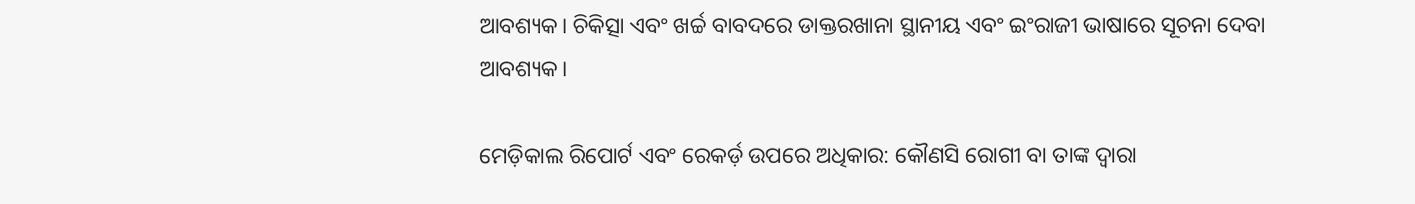ଆବଶ୍ୟକ। ଚିକିତ୍ସା ଏବଂ ଖର୍ଚ୍ଚ ବାବଦରେ ଡାକ୍ତରଖାନା ସ୍ଥାନୀୟ ଏବଂ ଇଂରାଜୀ ଭାଷାରେ ସୂଚନା ଦେବା ଆବଶ୍ୟକ।

ମେଡ଼ିକାଲ ରିପୋର୍ଟ ଏବଂ ରେକର୍ଡ଼ ଉପରେ ଅଧିକାର: କୌଣସି ରୋଗୀ ବା ତାଙ୍କ ଦ୍ୱାରା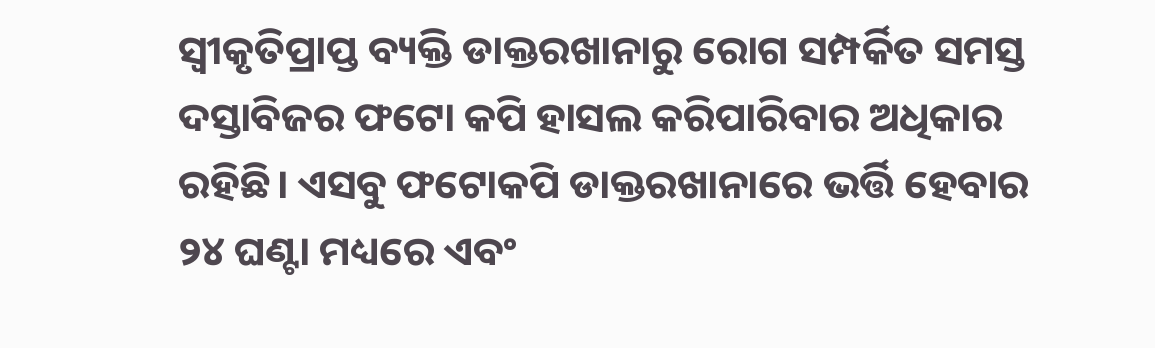ସ୍ୱୀକୃତିପ୍ରାପ୍ତ ବ୍ୟକ୍ତି ଡାକ୍ତରଖାନାରୁ ରୋଗ ସମ୍ପର୍କିତ ସମସ୍ତ ଦସ୍ତାବିଜର ଫଟୋ କପି ହାସଲ କରିପାରିବାର ଅଧିକାର ରହିଛି। ଏସବୁ ଫଟୋକପି ଡାକ୍ତରଖାନାରେ ଭର୍ତ୍ତି ହେବାର ୨୪ ଘଣ୍ଟା ମଧ୍ୟରେ ଏବଂ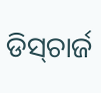ଡିସ୍‌ଚାର୍ଜ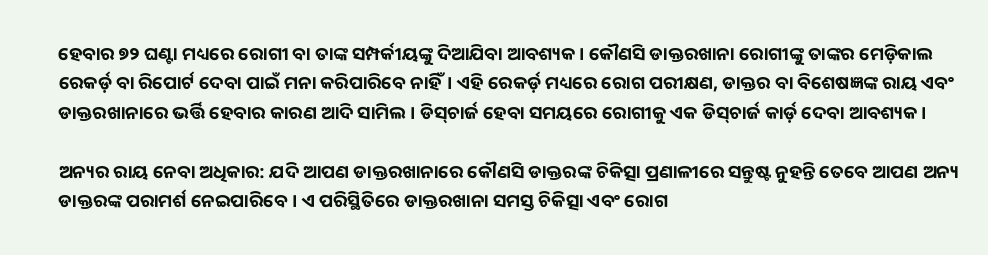ହେବାର ୭୨ ଘଣ୍ଟା ମଧ୍ୟରେ ରୋଗୀ ବା ତାଙ୍କ ସମ୍ପର୍କୀୟଙ୍କୁ ଦିଆଯିବା ଆବଶ୍ୟକ। କୌଣସି ଡାକ୍ତରଖାନା ରୋଗୀଙ୍କୁ ତାଙ୍କର ମେଡ଼ିକାଲ ରେକର୍ଡ଼ ବା ରିପୋର୍ଟ ଦେବା ପାଇଁ ମନା କରିପାରିବେ ନାହିଁ। ଏହି ରେକର୍ଡ଼ ମଧ୍ୟରେ ରୋଗ ପରୀକ୍ଷଣ, ଡାକ୍ତର ବା ବିଶେଷଜ୍ଞଙ୍କ ରାୟ ଏବଂ ଡାକ୍ତରଖାନାରେ ଭର୍ତ୍ତି ହେବାର କାରଣ ଆଦି ସାମିଲ। ଡିସ୍‌ଚାର୍ଜ ହେବା ସମୟରେ ରୋଗୀକୁ ଏକ ଡିସ୍‌ଚାର୍ଜ କାର୍ଡ଼ ଦେବା ଆବଶ୍ୟକ।

ଅନ୍ୟର ରାୟ ନେବା ଅଧିକାର: ଯଦି ଆପଣ ଡାକ୍ତରଖାନାରେ କୌଣସି ଡାକ୍ତରଙ୍କ ଚିକିତ୍ସା ପ୍ରଣାଳୀରେ ସନ୍ତୁଷ୍ଟ ନୁହନ୍ତି ତେବେ ଆପଣ ଅନ୍ୟ ଡାକ୍ତରଙ୍କ ପରାମର୍ଶ ନେଇପାରିବେ। ଏ ପରିସ୍ଥିତିରେ ଡାକ୍ତରଖାନା ସମସ୍ତ ଚିକିତ୍ସା ଏବଂ ରୋଗ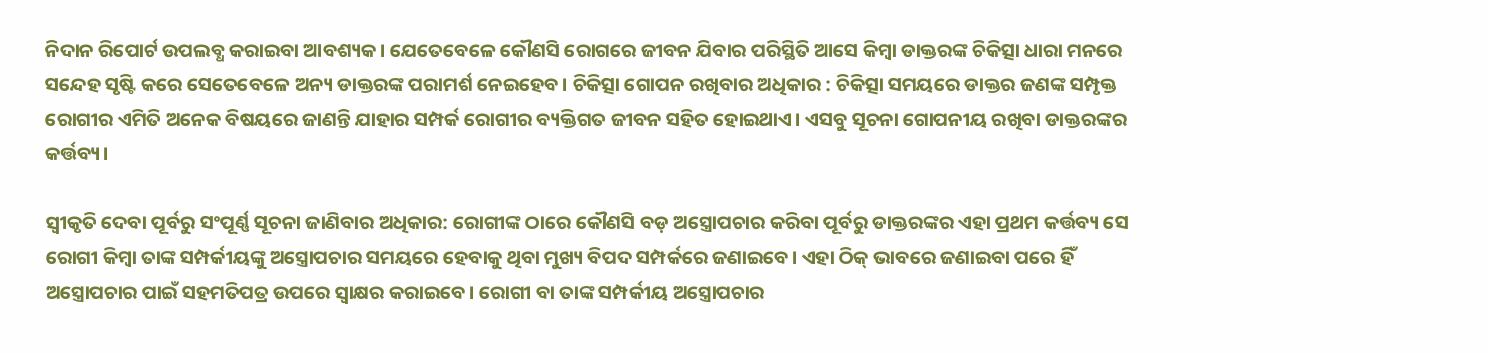ନିଦାନ ରିପୋର୍ଟ ଉପଲବ୍ଧ କରାଇବା ଆବଶ୍ୟକ। ଯେତେବେଳେ କୌଣସି ରୋଗରେ ଜୀବନ ଯିବାର ପରିସ୍ଥିତି ଆସେ କିମ୍ବା ଡାକ୍ତରଙ୍କ ଚିକିତ୍ସା ଧାରା ମନରେ ସନ୍ଦେହ ସୃଷ୍ଟି କରେ ସେତେବେଳେ ଅନ୍ୟ ଡାକ୍ତରଙ୍କ ପରାମର୍ଶ ନେଇହେବ। ଚିକିତ୍ସା ଗୋପନ ରଖିବାର ଅଧିକାର : ଚିକିତ୍ସା ସମୟରେ ଡାକ୍ତର ଜଣଙ୍କ ସମ୍ପୃକ୍ତ ରୋଗୀର ଏମିତି ଅନେକ ବିଷୟରେ ଜାଣନ୍ତି ଯାହାର ସମ୍ପର୍କ ରୋଗୀର ବ୍ୟକ୍ତିଗତ ଜୀବନ ସହିତ ହୋଇଥାଏ। ଏସବୁ ସୂଚନା ଗୋପନୀୟ ରଖିବା ଡାକ୍ତରଙ୍କର କର୍ତ୍ତବ୍ୟ।

ସ୍ୱୀକୃତି ଦେବା ପୂର୍ବରୁ ସଂପୂର୍ଣ୍ଣ ସୂଚନା ଜାଣିବାର ଅଧିକାର: ରୋଗୀଙ୍କ ଠାରେ କୌଣସି ବଡ଼ ଅସ୍ତ୍ରୋପଚାର କରିବା ପୂର୍ବରୁ ଡାକ୍ତରଙ୍କର ଏହା ପ୍ରଥମ କର୍ତ୍ତବ୍ୟ ସେ ରୋଗୀ କିମ୍ବା ତାଙ୍କ ସମ୍ପର୍କୀୟଙ୍କୁ ଅସ୍ତ୍ରୋପଚାର ସମୟରେ ହେବାକୁ ଥିବା ମୁଖ୍ୟ ବିପଦ ସମ୍ପର୍କରେ ଜଣାଇବେ। ଏହା ଠିକ୍ ଭାବରେ ଜଣାଇବା ପରେ ହିଁ ଅସ୍ତ୍ରୋପଚାର ପାଇଁ ସହମତିପତ୍ର ଉପରେ ସ୍ୱାକ୍ଷର କରାଇବେ। ରୋଗୀ ବା ତାଙ୍କ ସମ୍ପର୍କୀୟ ଅସ୍ତ୍ରୋପଚାର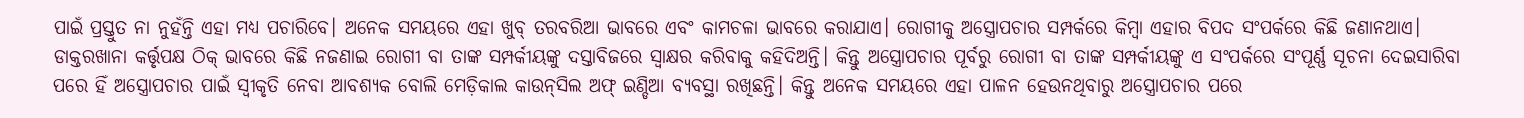ପାଇଁ ପ୍ରସ୍ତୁତ ନା ନୁହଁନ୍ତି ଏହା ମଧ୍ୟ ପଚାରିବେ। ଅନେକ ସମୟରେ ଏହା ଖୁବ୍ ତରବରିଆ ଭାବରେ ଏବଂ କାମଚଳା ଭାବରେ କରାଯାଏ। ରୋଗୀକୁ ଅସ୍ତ୍ରୋପଚାର ସମ୍ପର୍କରେ କିମ୍ବା ଏହାର ବିପଦ ସଂପର୍କରେ କିଛି ଜଣାନଥାଏ। ଡାକ୍ତରଖାନା କର୍ତ୍ତୃପକ୍ଷ ଠିକ୍ ଭାବରେ କିଛି ନଜଣାଇ ରୋଗୀ ବା ତାଙ୍କ ସମ୍ପର୍କୀୟଙ୍କୁ ଦସ୍ତାବିଜରେ ସ୍ୱାକ୍ଷର କରିବାକୁ କହିଦିଅନ୍ତି। କିନ୍ତୁ ଅସ୍ତ୍ରୋପଚାର ପୂର୍ବରୁ ରୋଗୀ ବା ତାଙ୍କ ସମ୍ପର୍କୀୟଙ୍କୁ ଏ ସଂପର୍କରେ ସଂପୂର୍ଣ୍ଣ ସୂଚନା ଦେଇସାରିବା ପରେ ହିଁ ଅସ୍ତ୍ରୋପଚାର ପାଇଁ ସ୍ୱୀକୃତି ନେବା ଆବଶ୍ୟକ ବୋଲି ମେଡ଼ିକାଲ କାଉନ୍‌ସିଲ ଅଫ୍ ଇଣ୍ଡିଆ ବ୍ୟବସ୍ଥା ରଖିଛନ୍ତି। କିନ୍ତୁ ଅନେକ ସମୟରେ ଏହା ପାଳନ ହେଉନଥିବାରୁ ଅସ୍ତ୍ରୋପଚାର ପରେ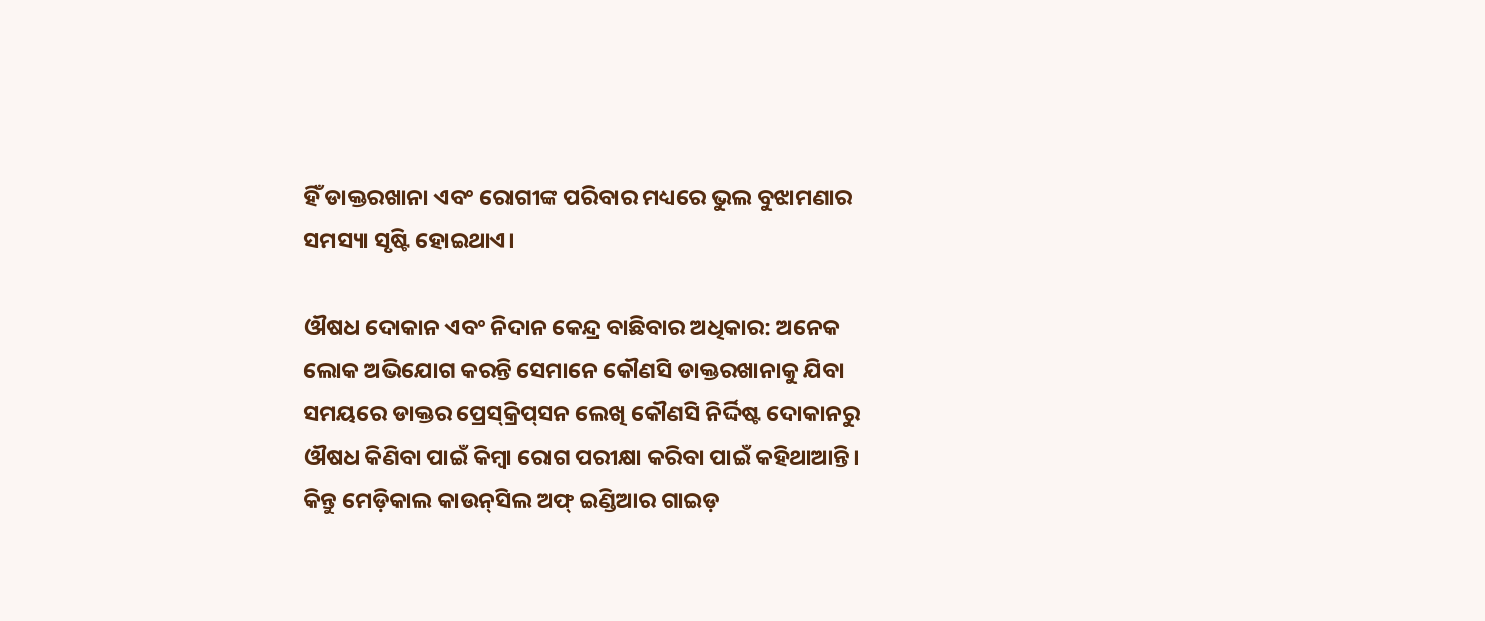ହିଁ ଡାକ୍ତରଖାନା ଏବଂ ରୋଗୀଙ୍କ ପରିବାର ମଧ୍ୟରେ ଭୁଲ ବୁଝାମଣାର ସମସ୍ୟା ସୃଷ୍ଟି ହୋଇଥାଏ।

ଔଷଧ ଦୋକାନ ଏବଂ ନିଦାନ କେନ୍ଦ୍ର ବାଛିବାର ଅଧିକାର: ଅନେକ ଲୋକ ଅଭିଯୋଗ କରନ୍ତି ସେମାନେ କୌଣସି ଡାକ୍ତରଖାନାକୁ ଯିବା ସମୟରେ ଡାକ୍ତର ପ୍ରେସ୍‌କ୍ରିପ୍‌ସନ ଲେଖି କୌଣସି ନିର୍ଦ୍ଦିଷ୍ଟ ଦୋକାନରୁ ଔଷଧ କିଣିବା ପାଇଁ କିମ୍ବା ରୋଗ ପରୀକ୍ଷା କରିବା ପାଇଁ କହିଥାଆନ୍ତି। କିନ୍ତୁ ମେଡ଼ିକାଲ କାଉନ୍‌ସିଲ ଅଫ୍ ଇଣ୍ଡିଆର ଗାଇଡ଼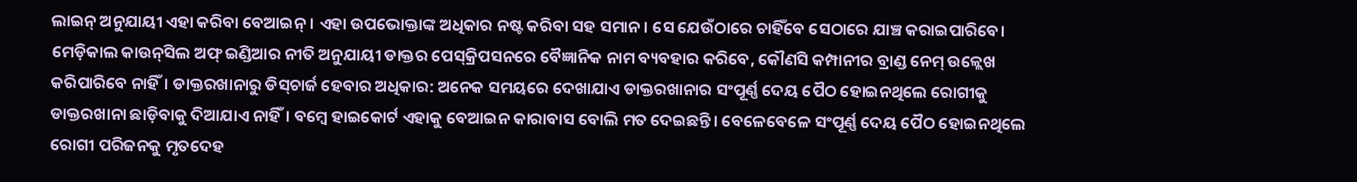ଲାଇନ୍ ଅନୁଯାୟୀ ଏହା କରିବା ବେଆଇନ୍। ଏହା ଉପଭୋକ୍ତାଙ୍କ ଅଧିକାର ନଷ୍ଟ କରିବା ସହ ସମାନ। ସେ ଯେଉଁଠାରେ ଚାହିଁବେ ସେଠାରେ ଯାଞ୍ଚ କରାଇପାରିବେ। ମେଡ଼ିକାଲ କାଉନ୍‌ସିଲ ଅଫ୍ ଇଣ୍ଡିଆର ନୀତି ଅନୁଯାୟୀ ଡାକ୍ତର ପେସ୍‌କ୍ରିପସନରେ ବୈଜ୍ଞାନିକ ନାମ ବ୍ୟବହାର କରିବେ, କୌଣସି କମ୍ପାନୀର ବ୍ରାଣ୍ଡ ନେମ୍ ଉଳ୍ଲେଖ କରିପାରିବେ ନାହିଁ। ଡାକ୍ତରଖାନାରୁ ଡିସ୍‌ଚାର୍ଜ ହେବାର ଅଧିକାର: ଅନେକ ସମୟରେ ଦେଖାଯାଏ ଡାକ୍ତରଖାନାର ସଂପୂର୍ଣ୍ଣ ଦେୟ ପୈଠ ହୋଇନଥିଲେ ରୋଗୀକୁ ଡାକ୍ତରଖାନା ଛାଡ଼ିବାକୁ ଦିଆଯାଏ ନାହିଁ। ବମ୍ବେ ହାଇକୋର୍ଟ ଏହାକୁ ବେଆଇନ କାରାବାସ ବୋଲି ମତ ଦେଇଛନ୍ତି। ବେଳେବେଳେ ସଂପୂର୍ଣ୍ଣ ଦେୟ ପୈଠ ହୋଇନଥିଲେ ରୋଗୀ ପରିଜନକୁ ମୃତଦେହ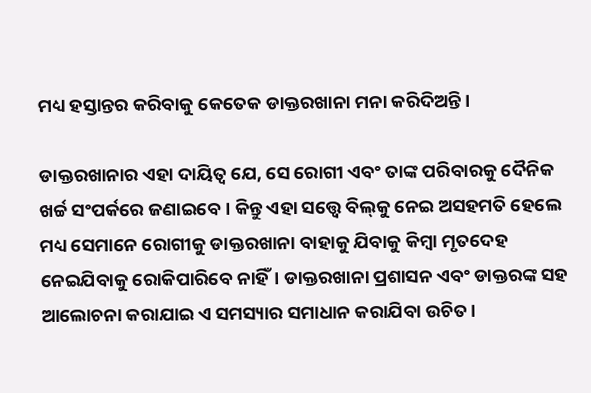ମଧ୍ୟ ହସ୍ତାନ୍ତର କରିବାକୁ କେତେକ ଡାକ୍ତରଖାନା ମନା କରିଦିଅନ୍ତି।

ଡାକ୍ତରଖାନାର ଏହା ଦାୟିତ୍ୱ ଯେ, ସେ ରୋଗୀ ଏବଂ ତାଙ୍କ ପରିବାରକୁ ଦୈନିକ ଖର୍ଚ୍ଚ ସଂପର୍କରେ ଜଣାଇବେ। କିନ୍ତୁ ଏହା ସତ୍ତ୍ୱେ ବିଲ୍‌କୁ ନେଇ ଅସହମତି ହେଲେ ମଧ୍ୟ ସେମାନେ ରୋଗୀକୁ ଡାକ୍ତରଖାନା ବାହାକୁ ଯିବାକୁ କିମ୍ବା ମୃତଦେହ ନେଇଯିବାକୁ ରୋକିପାରିବେ ନାହିଁ। ଡାକ୍ତରଖାନା ପ୍ରଶାସନ ଏବଂ ଡାକ୍ତରଙ୍କ ସହ ଆଲୋଚନା କରାଯାଇ ଏ ସମସ୍ୟାର ସମାଧାନ କରାଯିବା ଉଚିତ।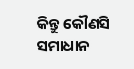କିନ୍ତୁ କୌଣସି ସମାଧାନ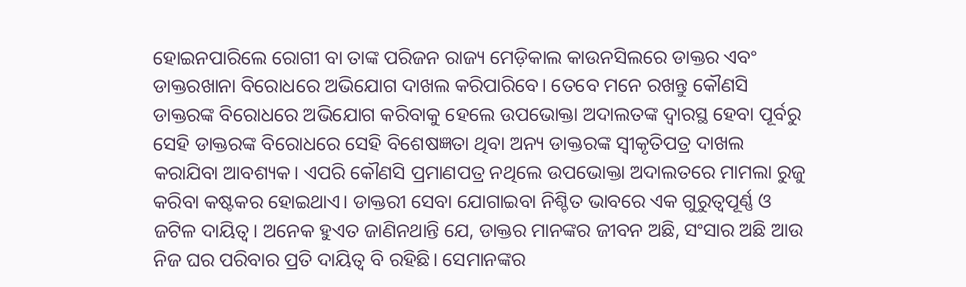ହୋଇନପାରିଲେ ରୋଗୀ ବା ତାଙ୍କ ପରିଜନ ରାଜ୍ୟ ମେଡ଼ିକାଲ କାଉନସିଲରେ ଡାକ୍ତର ଏବଂ ଡାକ୍ତରଖାନା ବିରୋଧରେ ଅଭିଯୋଗ ଦାଖଲ କରିପାରିବେ। ତେବେ ମନେ ରଖନ୍ତୁ କୌଣସି ଡାକ୍ତରଙ୍କ ବିରୋଧରେ ଅଭିଯୋଗ କରିବାକୁ ହେଲେ ଉପଭୋକ୍ତା ଅଦାଲତଙ୍କ ଦ୍ୱାରସ୍ଥ ହେବା ପୂର୍ବରୁ ସେହି ଡାକ୍ତରଙ୍କ ବିରୋଧରେ ସେହି ବିଶେଷଜ୍ଞତା ଥିବା ଅନ୍ୟ ଡାକ୍ତରଙ୍କ ସ୍ୱୀକୃତିପତ୍ର ଦାଖଲ କରାଯିବା ଆବଶ୍ୟକ। ଏପରି କୌଣସି ପ୍ରମାଣପତ୍ର ନଥିଲେ ଉପଭୋକ୍ତା ଅଦାଲତରେ ମାମଲା ରୁଜୁ କରିବା କଷ୍ଟକର ହୋଇଥାଏ। ଡାକ୍ତରୀ ସେବା ଯୋଗାଇବା ନିଶ୍ଚିତ ଭାବରେ ଏକ ଗୁରୁତ୍ୱପୂର୍ଣ୍ଣ ଓ ଜଟିଳ ଦାୟିତ୍ୱ। ଅନେକ ହୁଏତ ଜାଣିନଥାନ୍ତି ଯେ, ଡାକ୍ତର ମାନଙ୍କର ଜୀବନ ଅଛି, ସଂସାର ଅଛି ଆଉ ନିଜ ଘର ପରିବାର ପ୍ରତି ଦାୟିତ୍ୱ ବି ରହିଛି। ସେମାନଙ୍କର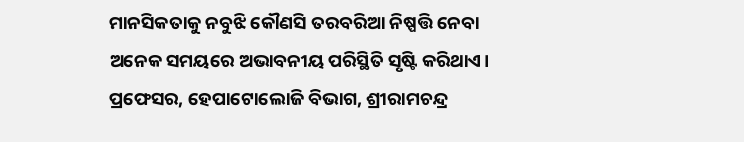ମାନସିକତାକୁ ନବୁଝି କୌଣସି ତରବରିଆ ନିଷ୍ପତ୍ତି ନେବା ଅନେକ ସମୟରେ ଅଭାବନୀୟ ପରିସ୍ଥିତି ସୃଷ୍ଟି କରିଥାଏ। ପ୍ରଫେସର, ହେପାଟୋଲୋଜି ବିଭାଗ, ଶ୍ରୀରାମଚନ୍ଦ୍ର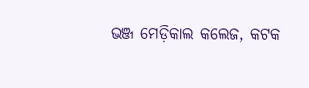ଭଞ୍ଜ ମେଡ଼ିକାଲ କଲେଜ, କଟକ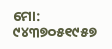ମୋ: ୯୪୩୭୦୫୧୯୫୭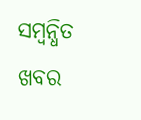ସମ୍ବନ୍ଧିତ ଖବର